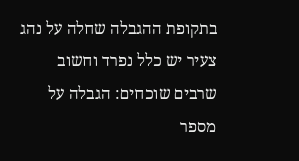בתקופת ההגבלה שחלה על נהג צעיר יש כלל נפרד וחשוב שרבים שוכחים: הגבלה על מספר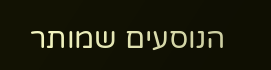הנוסעים שמותר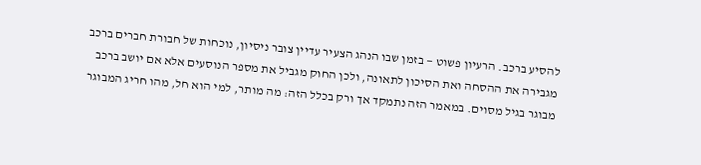להסיע ברכב. הרעיון פשוט — בזמן שבו הנהג הצעיר עדיין צובר ניסיון, נוכחות של חבורת חברים ברכב מגבירה את ההסחה ואת הסיכון לתאונה, ולכן החוק מגביל את מספר הנוסעים אלא אם יושב ברכב מבוגר בגיל מסוים. במאמר הזה נתמקד אך ורק בכלל הזה: מה מותר, למי הוא חל, מהו חריג המבוגר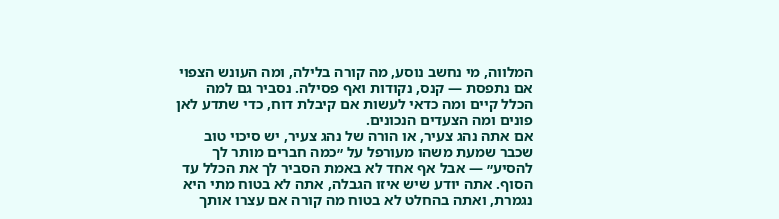המלווה, מי נחשב נוסע, מה קורה בלילה, ומה העונש הצפוי אם נתפסת — קנס, נקודות ואף פסילה. נסביר גם למה הכלל קיים ומה כדאי לעשות אם קיבלת דוח, כדי שתדע לאן פונים ומה הצעדים הנכונים.
אם אתה נהג צעיר, או הורה של נהג צעיר, יש סיכוי טוב שכבר שמעת משהו מעורפל על ״כמה חברים מותר לך להסיע״ — אבל אף אחד לא באמת הסביר לך את הכלל עד הסוף. אתה יודע שיש איזו הגבלה, אתה לא בטוח מתי היא נגמרת, ואתה בהחלט לא בטוח מה קורה אם עצרו אותך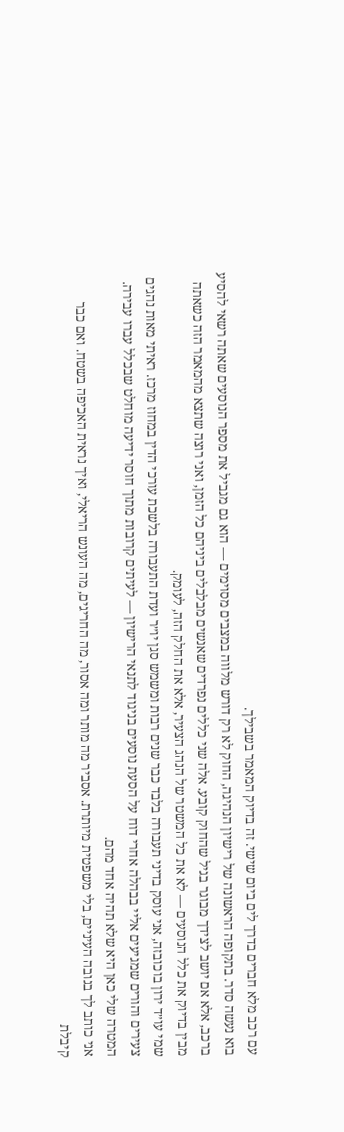עם רכב מלא חברים בדרך לים ביום שישי. זה בדיוק המאמר בשבילך.
בוא נעשה סדר. בתקופה הראשונה של רישיון הנהיגה, החוק לא רק דורש מלווה במצבים מסוימים — הוא גם מגביל את מספר הנוסעים שאתה רשאי להסיע ברכב, אלא אם יושב לצידך מבוגר בגיל שהחוק קובע. אלה שני כללים נפרדים שאנשים מבלבלים ביניהם כל הזמן, ואני רוצה שתצא מהמאמר הזה כשאתה מבין בדיוק את כלל הנוסעים — לא את כל המשטר של הנהג הצעיר, אלא את החלק הזה, לעומק.
שמי עו״ד ירון בוכובזה, אני עוסק בדיני תעבורה בלבד כבר שנים רבות ומשמש סגן יו״ר ועדת התעבורה בלשכת עורכי הדין במחוז מרכז. ראיתי מאות נהגים צעירים והורים שמגיעים אליי בבהלה אחרי דוח על הסעת נוסעים בניגוד לתנאי הרישיון — לעיתים קרובות מתוך חוסר ידיעה מוחלט שבכלל עברו עבירה. המטרה שלי כאן היא שלא תהיה אחד מהם.
אני כותב לך בגובה העיניים, בלי משפטית מיותרת. אסביר מה מותר ומה אסור, מה החריגים, מה העונש הריאלי, ואיך נראית האכיפה בשטח. ואם כבר קיבלת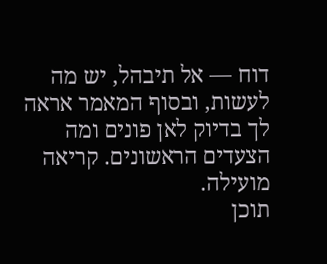דוח — אל תיבהל, יש מה לעשות, ובסוף המאמר אראה לך בדיוק לאן פונים ומה הצעדים הראשונים. קריאה מועילה.
תוכן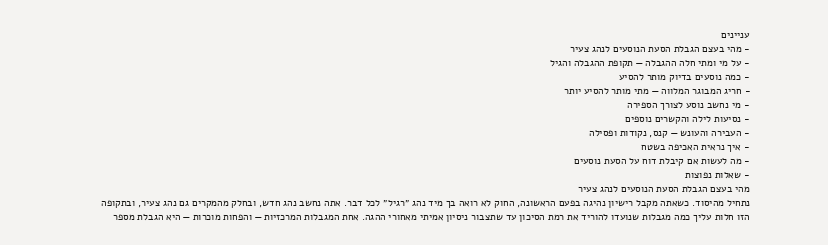עניינים
- מהי בעצם הגבלת הסעת הנוסעים לנהג צעיר
- על מי ומתי חלה ההגבלה — תקופת ההגבלה והגיל
- כמה נוסעים בדיוק מותר להסיע
- חריג המבוגר המלווה — מתי מותר להסיע יותר
- מי נחשב נוסע לצורך הספירה
- נסיעות לילה והקשרים נוספים
- העבירה והעונש — קנס, נקודות ופסילה
- איך נראית האכיפה בשטח
- מה לעשות אם קיבלת דוח על הסעת נוסעים
- שאלות נפוצות
מהי בעצם הגבלת הסעת הנוסעים לנהג צעיר
נתחיל מהיסוד. כשאתה מקבל רישיון נהיגה בפעם הראשונה, החוק לא רואה בך מיד נהג ״רגיל״ לכל דבר. אתה נחשב נהג חדש, ובחלק מהמקרים גם נהג צעיר, ובתקופה הזו חלות עליך כמה מגבלות שנועדו להוריד את רמת הסיכון עד שתצבור ניסיון אמיתי מאחורי ההגה. אחת המגבלות המרכזיות — והפחות מוכרות — היא הגבלת מספר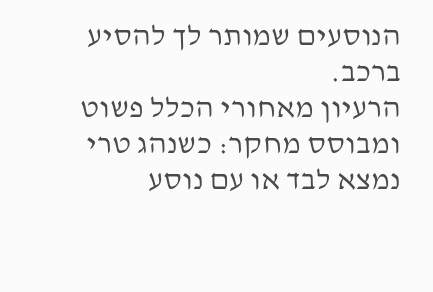הנוסעים שמותר לך להסיע ברכב.
הרעיון מאחורי הכלל פשוט ומבוסס מחקר: כשנהג טרי נמצא לבד או עם נוסע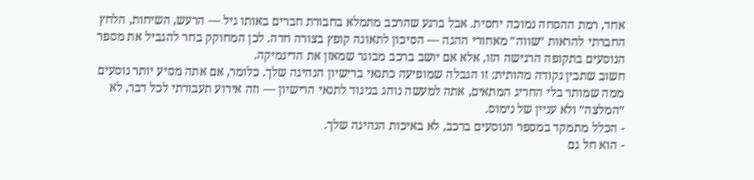אחד, רמת ההסחה נמוכה יחסית. אבל ברגע שהרכב מתמלא בחבורת חברים באותו גיל — הרעש, השיחות, הלחץ החברתי להראות ״שווה״ מאחורי ההגה — הסיכון לתאונה קופץ בצורה חדה. לכן המחוקק בחר להגביל את מספר הנוסעים בתקופה הרגישה הזו, אלא אם יושב ברכב מבוגר שמאזן את הדינמיקה.
חשוב שתבין נקודה מהותית: זו הגבלה שמופיעה כתנאי ברישיון הנהיגה שלך. כלומר, אם אתה מסיע יותר נוסעים ממה שמותר בלי החריג המתאים, אתה למעשה נוהג בניגוד לתנאי הרישיון — וזה אירוע תעבורתי לכל דבר, לא ״המלצה״ ולא עניין של נימוס.
- הכלל מתמקד במספר הנוסעים ברכב, לא באיכות הנהיגה שלך.
- הוא חל גם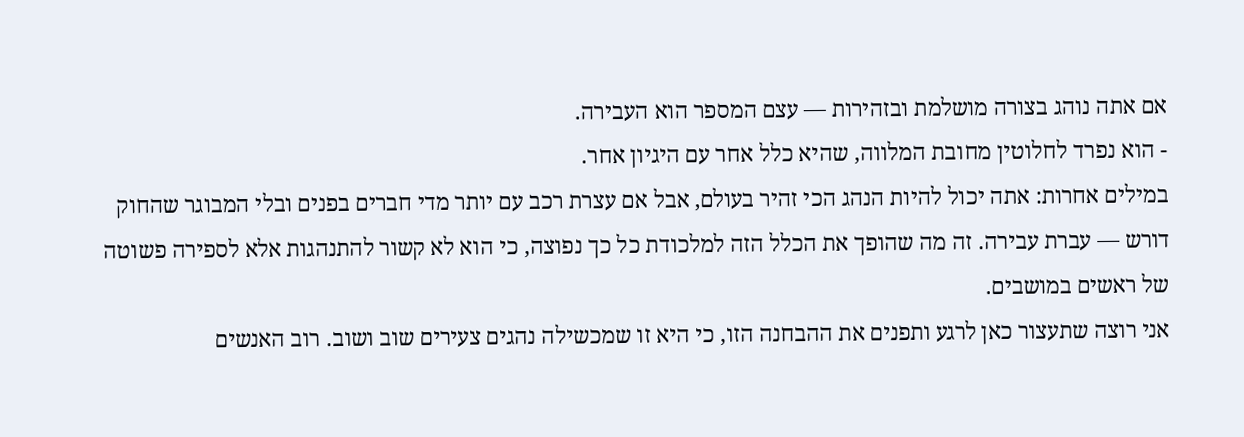אם אתה נוהג בצורה מושלמת ובזהירות — עצם המספר הוא העבירה.
- הוא נפרד לחלוטין מחובת המלווה, שהיא כלל אחר עם היגיון אחר.
במילים אחרות: אתה יכול להיות הנהג הכי זהיר בעולם, אבל אם עצרת רכב עם יותר מדי חברים בפנים ובלי המבוגר שהחוק דורש — עברת עבירה. זה מה שהופך את הכלל הזה למלכודת כל כך נפוצה, כי הוא לא קשור להתנהגות אלא לספירה פשוטה של ראשים במושבים.
אני רוצה שתעצור כאן לרגע ותפנים את ההבחנה הזו, כי היא זו שמכשילה נהגים צעירים שוב ושוב. רוב האנשים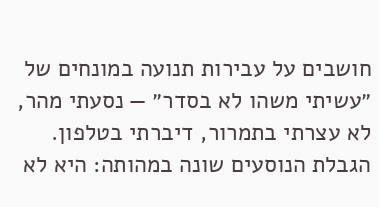חושבים על עבירות תנועה במונחים של ״עשיתי משהו לא בסדר״ — נסעתי מהר, לא עצרתי בתמרור, דיברתי בטלפון. הגבלת הנוסעים שונה במהותה: היא לא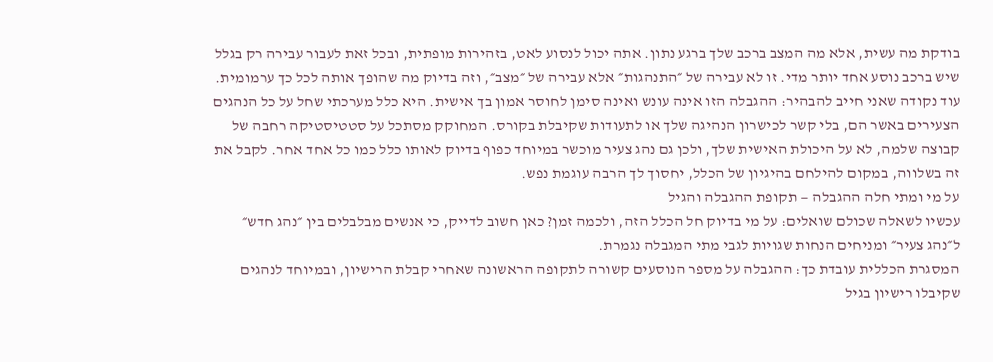בודקת מה עשית, אלא מה המצב ברכב שלך ברגע נתון. אתה יכול לנסוע לאט, בזהירות מופתית, ובכל זאת לעבור עבירה רק בגלל שיש ברכב נוסע אחד יותר מדי. זו לא עבירה של ״התנהגות״ אלא עבירה של ״מצב״, וזה בדיוק מה שהופך אותה לכל כך ערמומית.
עוד נקודה שאני חייב להבהיר: ההגבלה הזו אינה עונש ואינה סימן לחוסר אמון בך אישית. היא כלל מערכתי שחל על כל הנהגים הצעירים באשר הם, בלי קשר לכישרון הנהיגה שלך או לתעודות שקיבלת בקורס. המחוקק מסתכל על סטטיסטיקה רחבה של קבוצה שלמה, לא על היכולת האישית שלך, ולכן גם נהג צעיר מוכשר במיוחד כפוף בדיוק לאותו כלל כמו כל אחד אחר. לקבל את זה בשלווה, במקום להילחם בהיגיון של הכלל, יחסוך לך הרבה עוגמת נפש.
על מי ומתי חלה ההגבלה — תקופת ההגבלה והגיל
עכשיו לשאלה שכולם שואלים: על מי בדיוק חל הכלל הזה, ולכמה זמן? כאן חשוב לדייק, כי אנשים מבלבלים בין ״נהג חדש״ ל״נהג צעיר״ ומניחים הנחות שגויות לגבי מתי המגבלה נגמרת.
המסגרת הכללית עובדת כך: ההגבלה על מספר הנוסעים קשורה לתקופה הראשונה שאחרי קבלת הרישיון, ובמיוחד לנהגים שקיבלו רישיון בגיל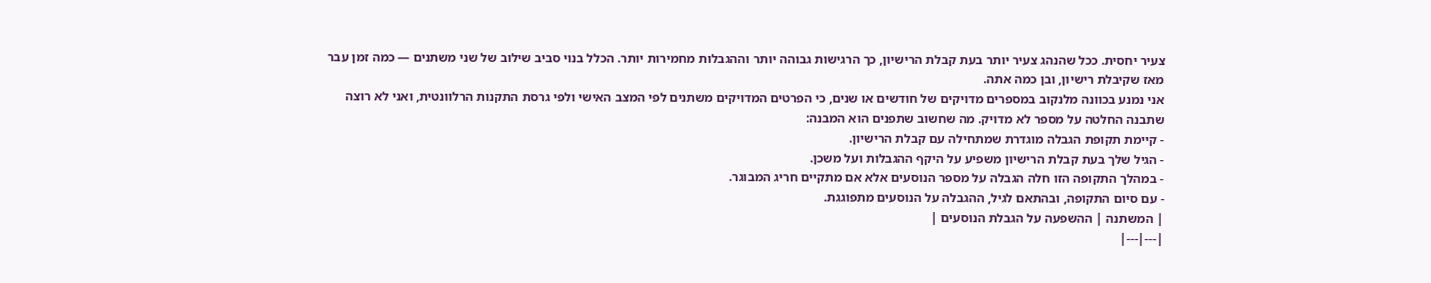צעיר יחסית. ככל שהנהג צעיר יותר בעת קבלת הרישיון, כך הרגישות גבוהה יותר וההגבלות מחמירות יותר. הכלל בנוי סביב שילוב של שני משתנים — כמה זמן עבר מאז שקיבלת רישיון, ובן כמה אתה.
אני נמנע בכוונה מלנקוב במספרים מדויקים של חודשים או שנים, כי הפרטים המדויקים משתנים לפי המצב האישי ולפי גרסת התקנות הרלוונטית, ואני לא רוצה שתבנה החלטה על מספר לא מדויק. מה שחשוב שתפנים הוא המבנה:
- קיימת תקופת הגבלה מוגדרת שמתחילה עם קבלת הרישיון.
- הגיל שלך בעת קבלת הרישיון משפיע על היקף ההגבלות ועל משכן.
- במהלך התקופה הזו חלה הגבלה על מספר הנוסעים אלא אם מתקיים חריג המבוגר.
- עם סיום התקופה, ובהתאם לגיל, ההגבלה על הנוסעים מתפוגגת.
| המשתנה | ההשפעה על הגבלת הנוסעים |
|---|---|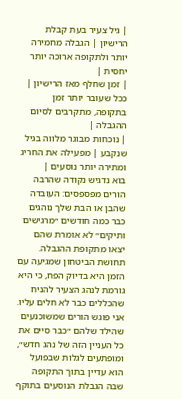| גיל צעיר בעת קבלת הרישיון | הגבלה מחמירה יותר ולתקופה ארוכה יותר יחסית |
| זמן שחלף מאז הרישיון | ככל שעובר יותר זמן בתקופה, מתקרבים לסיום ההגבלה |
| נוכחות מבוגר מלווה בגיל שנקבע | מפעילה את החריג ומתירה יותר נוסעים |
בוא נדגיש נקודה שהרבה הורים מפספסים: העובדה שהבן או הבת שלך נוהגים כבר כמה חודשים ״מרגישים ותיקים״ לא אומרת שהם יצאו מתקופת ההגבלה. תחושת הביטחון שמגיעה עם הזמן היא בדיוק הפח, כי היא גורמת לנהג הצעיר להניח שהכללים כבר לא חלים עליו. אני פוגש הורים שמשוכנעים שהילד שלהם ״כבר סיים את כל העניין הזה של נהג חדש״, ומופתעים לגלות שבפועל הוא עדיין בתוך התקופה שבה הגבלת הנוסעים בתוקף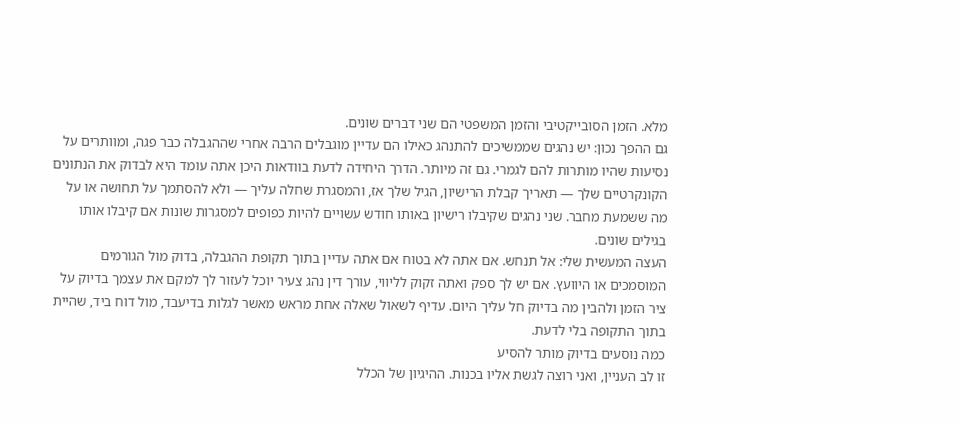מלא. הזמן הסובייקטיבי והזמן המשפטי הם שני דברים שונים.
גם ההפך נכון: יש נהגים שממשיכים להתנהג כאילו הם עדיין מוגבלים הרבה אחרי שההגבלה כבר פגה, ומוותרים על נסיעות שהיו מותרות להם לגמרי. גם זה מיותר. הדרך היחידה לדעת בוודאות היכן אתה עומד היא לבדוק את הנתונים הקונקרטיים שלך — תאריך קבלת הרישיון, הגיל שלך אז, והמסגרת שחלה עליך — ולא להסתמך על תחושה או על מה ששמעת מחבר. שני נהגים שקיבלו רישיון באותו חודש עשויים להיות כפופים למסגרות שונות אם קיבלו אותו בגילים שונים.
העצה המעשית שלי: אל תנחש. אם אתה לא בטוח אם אתה עדיין בתוך תקופת ההגבלה, בדוק מול הגורמים המוסמכים או היוועץ. אם יש לך ספק ואתה זקוק לליווי, עורך דין נהג צעיר יוכל לעזור לך למקם את עצמך בדיוק על ציר הזמן ולהבין מה בדיוק חל עליך היום. עדיף לשאול שאלה אחת מראש מאשר לגלות בדיעבד, מול דוח ביד, שהיית בתוך התקופה בלי לדעת.
כמה נוסעים בדיוק מותר להסיע
זו לב העניין, ואני רוצה לגשת אליו בכנות. ההיגיון של הכלל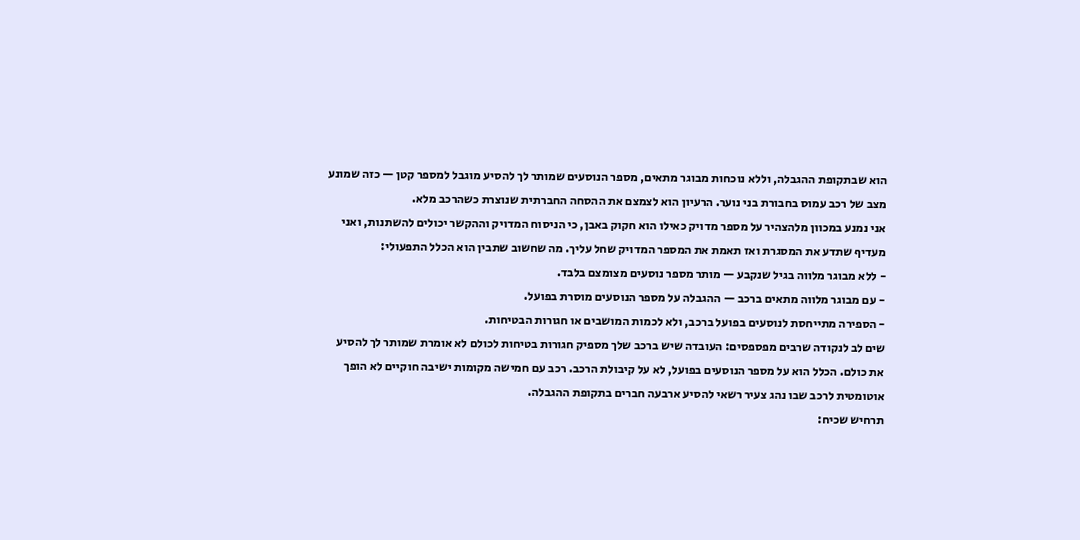הוא שבתקופת ההגבלה, וללא נוכחות מבוגר מתאים, מספר הנוסעים שמותר לך להסיע מוגבל למספר קטן — כזה שמונע מצב של רכב עמוס בחבורת בני נוער. הרעיון הוא לצמצם את ההסחה החברתית שנוצרת כשהרכב מלא.
אני נמנע במכוון מלהצהיר על מספר מדויק כאילו הוא חקוק באבן, כי הניסוח המדויק וההקשר יכולים להשתנות, ואני מעדיף שתדע את המסגרת ואז תאמת את המספר המדויק שחל עליך. מה שחשוב שתבין הוא הכלל התפעולי:
- ללא מבוגר מלווה בגיל שנקבע — מותר מספר נוסעים מצומצם בלבד.
- עם מבוגר מלווה מתאים ברכב — ההגבלה על מספר הנוסעים מוסרת בפועל.
- הספירה מתייחסת לנוסעים בפועל ברכב, ולא לכמות המושבים או חגורות הבטיחות.
שים לב לנקודה שרבים מפספסים: העובדה שיש ברכב שלך מספיק חגורות בטיחות לכולם לא אומרת שמותר לך להסיע את כולם. הכלל הוא על מספר הנוסעים בפועל, לא על קיבולת הרכב. רכב עם חמישה מקומות ישיבה חוקיים לא הופך אוטומטית לרכב שבו נהג צעיר רשאי להסיע ארבעה חברים בתקופת ההגבלה.
תרחיש שכיח: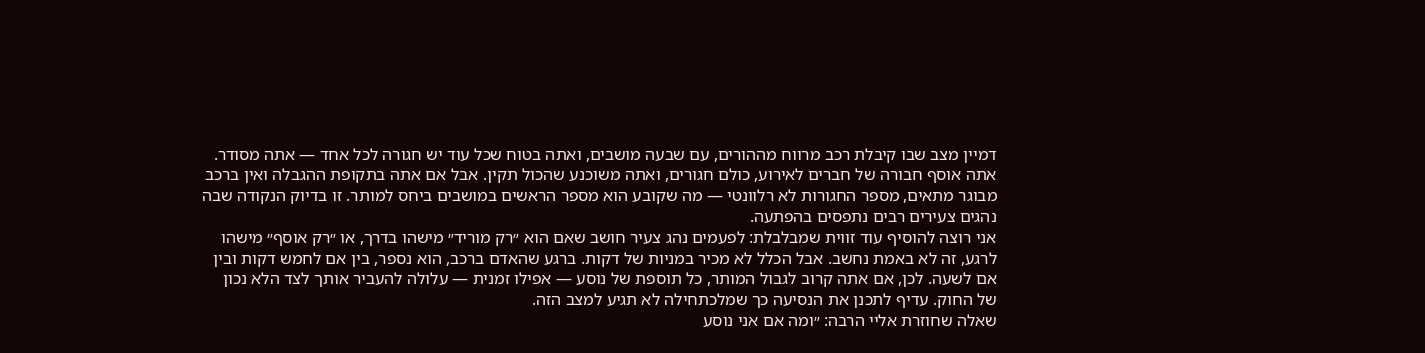דמיין מצב שבו קיבלת רכב מרווח מההורים, עם שבעה מושבים, ואתה בטוח שכל עוד יש חגורה לכל אחד — אתה מסודר. אתה אוסף חבורה של חברים לאירוע, כולם חגורים, ואתה משוכנע שהכול תקין. אבל אם אתה בתקופת ההגבלה ואין ברכב מבוגר מתאים, מספר החגורות לא רלוונטי — מה שקובע הוא מספר הראשים במושבים ביחס למותר. זו בדיוק הנקודה שבה נהגים צעירים רבים נתפסים בהפתעה.
אני רוצה להוסיף עוד זווית שמבלבלת: לפעמים נהג צעיר חושב שאם הוא ״רק מוריד״ מישהו בדרך, או ״רק אוסף״ מישהו לרגע, זה לא באמת נחשב. אבל הכלל לא מכיר במניות של דקות. ברגע שהאדם ברכב, הוא נספר, בין אם לחמש דקות ובין אם לשעה. לכן, אם אתה קרוב לגבול המותר, כל תוספת של נוסע — אפילו זמנית — עלולה להעביר אותך לצד הלא נכון של החוק. עדיף לתכנן את הנסיעה כך שמלכתחילה לא תגיע למצב הזה.
שאלה שחוזרת אליי הרבה: ״ומה אם אני נוסע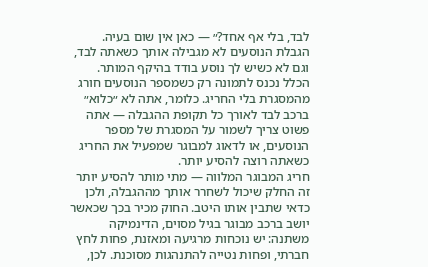לבד, בלי אף אחד?״ — כאן אין שום בעיה. הגבלת הנוסעים לא מגבילה אותך כשאתה לבד, וגם לא כשיש לך נוסע בודד בהיקף המותר. הכלל נכנס לתמונה רק כשמספר הנוסעים חורג מהמסגרת בלי החריג. כלומר, אתה לא ״כלוא״ ברכב לבד לאורך כל תקופת ההגבלה — אתה פשוט צריך לשמור על המסגרת של מספר הנוסעים, או לדאוג למבוגר שמפעיל את החריג כשאתה רוצה להסיע יותר.
חריג המבוגר המלווה — מתי מותר להסיע יותר
זה החלק שיכול לשחרר אותך מההגבלה, ולכן כדאי שתבין אותו היטב. החוק מכיר בכך שכאשר יושב ברכב מבוגר בגיל מסוים, הדינמיקה משתנה: יש נוכחות מרגיעה ומאזנת, פחות לחץ חברתי, ופחות נטייה להתנהגות מסוכנת. לכן,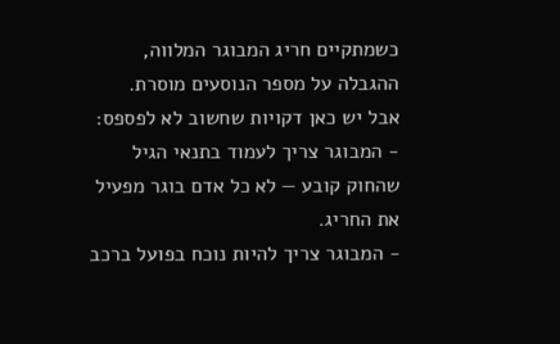כשמתקיים חריג המבוגר המלווה, ההגבלה על מספר הנוסעים מוסרת.
אבל יש כאן דקויות שחשוב לא לפספס:
- המבוגר צריך לעמוד בתנאי הגיל שהחוק קובע — לא כל אדם בוגר מפעיל את החריג.
- המבוגר צריך להיות נוכח בפועל ברכב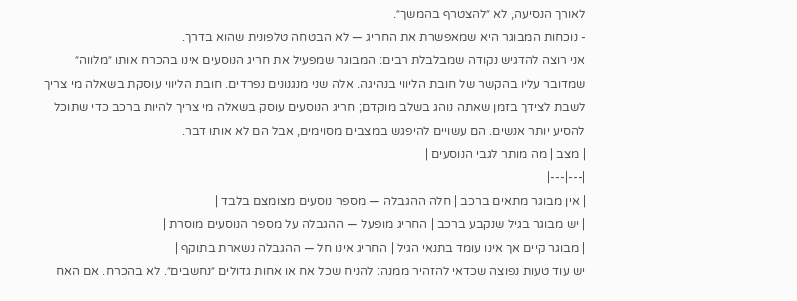לאורך הנסיעה, לא ״להצטרף בהמשך״.
- נוכחות המבוגר היא שמאפשרת את החריג — לא הבטחה טלפונית שהוא בדרך.
אני רוצה להדגיש נקודה שמבלבלת רבים: המבוגר שמפעיל את חריג הנוסעים אינו בהכרח אותו ״מלווה״ שמדובר עליו בהקשר של חובת הליווי בנהיגה. אלה שני מנגנונים נפרדים. חובת הליווי עוסקת בשאלה מי צריך לשבת לצידך בזמן שאתה נוהג בשלב מוקדם; חריג הנוסעים עוסק בשאלה מי צריך להיות ברכב כדי שתוכל להסיע יותר אנשים. הם עשויים להיפגש במצבים מסוימים, אבל הם לא אותו דבר.
| מצב | מה מותר לגבי הנוסעים |
|---|---|
| אין מבוגר מתאים ברכב | חלה ההגבלה — מספר נוסעים מצומצם בלבד |
| יש מבוגר בגיל שנקבע ברכב | החריג מופעל — ההגבלה על מספר הנוסעים מוסרת |
| מבוגר קיים אך אינו עומד בתנאי הגיל | החריג אינו חל — ההגבלה נשארת בתוקף |
יש עוד טעות נפוצה שכדאי להזהיר ממנה: להניח שכל אח או אחות גדולים ״נחשבים״. לא בהכרח. אם האח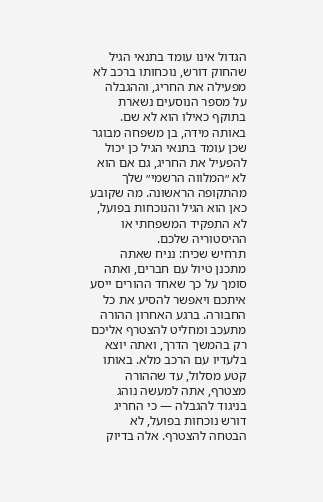הגדול אינו עומד בתנאי הגיל שהחוק דורש, נוכחותו ברכב לא מפעילה את החריג, וההגבלה על מספר הנוסעים נשארת בתוקף כאילו הוא לא שם. באותה מידה, בן משפחה מבוגר שכן עומד בתנאי הגיל כן יכול להפעיל את החריג, גם אם הוא לא ״המלווה הרשמי״ שלך מהתקופה הראשונה. מה שקובע כאן הוא הגיל והנוכחות בפועל, לא התפקיד המשפחתי או ההיסטוריה שלכם.
תרחיש שכיח: נניח שאתה מתכנן טיול עם חברים, ואתה סומך על כך שאחד ההורים ייסע איתכם ויאפשר להסיע את כל החבורה. ברגע האחרון ההורה מתעכב ומחליט להצטרף אליכם רק בהמשך הדרך, ואתה יוצא בלעדיו עם הרכב מלא. באותו קטע מסלול, עד שההורה מצטרף, אתה למעשה נוהג בניגוד להגבלה — כי החריג דורש נוכחות בפועל, לא הבטחה להצטרף. אלה בדיוק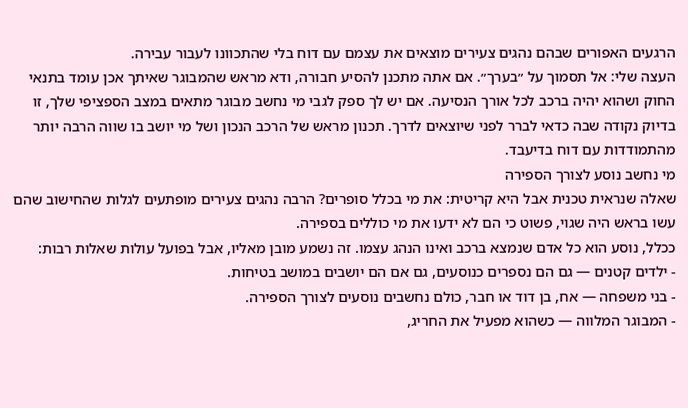הרגעים האפורים שבהם נהגים צעירים מוצאים את עצמם עם דוח בלי שהתכוונו לעבור עבירה.
העצה שלי: אל תסמוך על ״בערך״. אם אתה מתכנן להסיע חבורה, ודא מראש שהמבוגר שאיתך אכן עומד בתנאי החוק ושהוא יהיה ברכב לכל אורך הנסיעה. אם יש לך ספק לגבי מי נחשב מבוגר מתאים במצב הספציפי שלך, זו בדיוק נקודה שבה כדאי לברר לפני שיוצאים לדרך. תכנון מראש של הרכב הנכון ושל מי יושב בו שווה הרבה יותר מהתמודדות עם דוח בדיעבד.
מי נחשב נוסע לצורך הספירה
שאלה שנראית טכנית אבל היא קריטית: את מי בכלל סופרים? הרבה נהגים צעירים מופתעים לגלות שהחישוב שהם עשו בראש היה שגוי, פשוט כי הם לא ידעו את מי כוללים בספירה.
ככלל, נוסע הוא כל אדם שנמצא ברכב ואינו הנהג עצמו. זה נשמע מובן מאליו, אבל בפועל עולות שאלות רבות:
- ילדים קטנים — גם הם נספרים כנוסעים, גם אם הם יושבים במושב בטיחות.
- בני משפחה — אח, בן דוד או חבר, כולם נחשבים נוסעים לצורך הספירה.
- המבוגר המלווה — כשהוא מפעיל את החריג,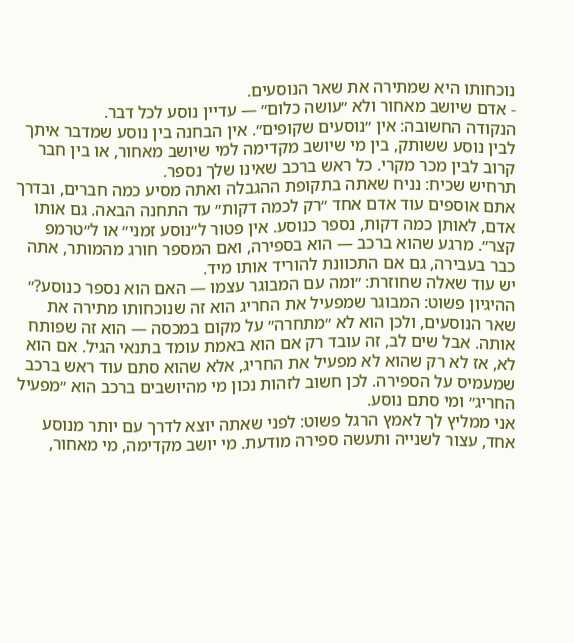נוכחותו היא שמתירה את שאר הנוסעים.
- אדם שיושב מאחור ולא ״עושה כלום״ — עדיין נוסע לכל דבר.
הנקודה החשובה: אין ״נוסעים שקופים״. אין הבחנה בין נוסע שמדבר איתך לבין נוסע ששותק, בין מי שיושב מקדימה למי שיושב מאחור, או בין חבר קרוב לבין מכר מקרי. כל ראש ברכב שאינו שלך נספר.
תרחיש שכיח: נניח שאתה בתקופת ההגבלה ואתה מסיע כמה חברים, ובדרך אתם אוספים עוד אדם אחד ״רק לכמה דקות״ עד התחנה הבאה. גם אותו אדם, לאותן כמה דקות, נספר כנוסע. אין פטור ל״נוסע זמני״ או ל״טרמפ קצר״. מרגע שהוא ברכב — הוא בספירה, ואם המספר חורג מהמותר, אתה כבר בעבירה, גם אם התכוונת להוריד אותו מיד.
יש עוד שאלה שחוזרת: ״ומה עם המבוגר עצמו — האם הוא נספר כנוסע?״ ההיגיון פשוט: המבוגר שמפעיל את החריג הוא זה שנוכחותו מתירה את שאר הנוסעים, ולכן הוא לא ״מתחרה״ על מקום במכסה — הוא זה שפותח אותה. אבל שים לב, זה עובד רק אם הוא באמת עומד בתנאי הגיל. אם הוא לא, אז לא רק שהוא לא מפעיל את החריג, אלא שהוא סתם עוד ראש ברכב שמעמיס על הספירה. לכן חשוב לזהות נכון מי מהיושבים ברכב הוא ״מפעיל החריג״ ומי סתם נוסע.
אני ממליץ לך לאמץ הרגל פשוט: לפני שאתה יוצא לדרך עם יותר מנוסע אחד, עצור לשנייה ותעשה ספירה מודעת. מי יושב מקדימה, מי מאחור,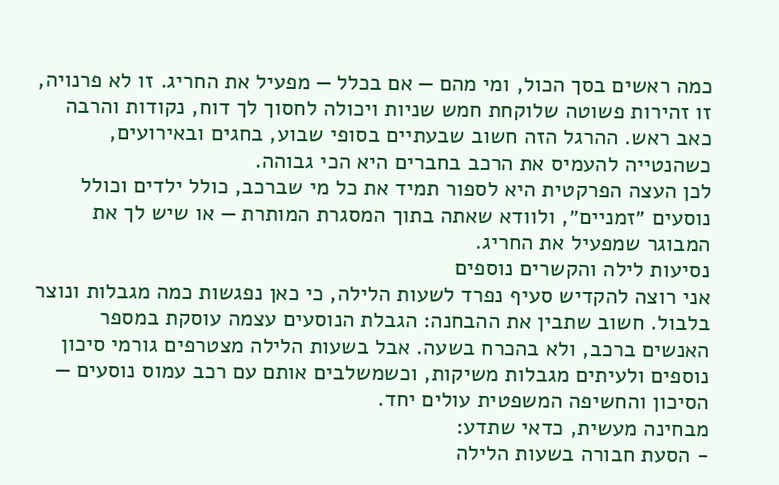כמה ראשים בסך הכול, ומי מהם — אם בכלל — מפעיל את החריג. זו לא פרנויה, זו זהירות פשוטה שלוקחת חמש שניות ויכולה לחסוך לך דוח, נקודות והרבה כאב ראש. ההרגל הזה חשוב שבעתיים בסופי שבוע, בחגים ובאירועים, כשהנטייה להעמיס את הרכב בחברים היא הכי גבוהה.
לכן העצה הפרקטית היא לספור תמיד את כל מי שברכב, כולל ילדים וכולל נוסעים ״זמניים״, ולוודא שאתה בתוך המסגרת המותרת — או שיש לך את המבוגר שמפעיל את החריג.
נסיעות לילה והקשרים נוספים
אני רוצה להקדיש סעיף נפרד לשעות הלילה, כי כאן נפגשות כמה מגבלות ונוצר בלבול. חשוב שתבין את ההבחנה: הגבלת הנוסעים עצמה עוסקת במספר האנשים ברכב, ולא בהכרח בשעה. אבל בשעות הלילה מצטרפים גורמי סיכון נוספים ולעיתים מגבלות משיקות, וכשמשלבים אותם עם רכב עמוס נוסעים — הסיכון והחשיפה המשפטית עולים יחד.
מבחינה מעשית, כדאי שתדע:
- הסעת חבורה בשעות הלילה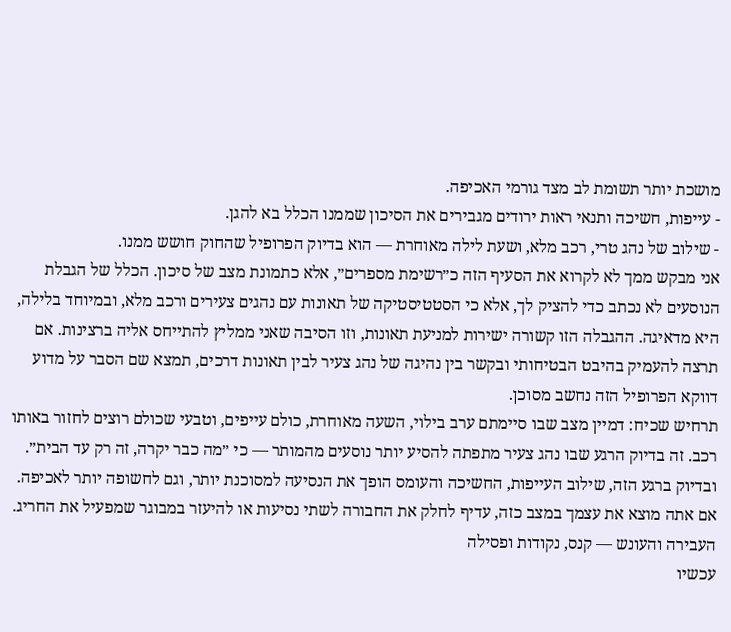מושכת יותר תשומת לב מצד גורמי האכיפה.
- עייפות, חשיכה ותנאי ראות ירודים מגבירים את הסיכון שממנו הכלל בא להגן.
- שילוב של נהג טרי, רכב מלא, ושעת לילה מאוחרת — הוא בדיוק הפרופיל שהחוק חושש ממנו.
אני מבקש ממך לא לקרוא את הסעיף הזה כ״רשימת מספרים״, אלא כתמונת מצב של סיכון. הכלל של הגבלת הנוסעים לא נכתב כדי להציק לך, אלא כי הסטטיסטיקה של תאונות עם נהגים צעירים ורכב מלא, ובמיוחד בלילה, היא מדאיגה. ההגבלה הזו קשורה ישירות למניעת תאונות, וזו הסיבה שאני ממליץ להתייחס אליה ברצינות. אם תרצה להעמיק בהיבט הבטיחותי ובקשר בין נהיגה של נהג צעיר לבין תאונות דרכים, תמצא שם הסבר על מדוע דווקא הפרופיל הזה נחשב מסוכן.
תרחיש שכיח: דמיין מצב שבו סיימתם ערב בילוי, השעה מאוחרת, כולם עייפים, וטבעי שכולם רוצים לחזור באותו רכב. זה בדיוק הרגע שבו נהג צעיר מתפתה להסיע יותר נוסעים מהמותר — כי ״מה כבר יקרה, זה רק עד הבית״. ובדיוק ברגע הזה, שילוב העייפות, החשיכה והעומס הופך את הנסיעה למסוכנת יותר, וגם לחשופה יותר לאכיפה. אם אתה מוצא את עצמך במצב כזה, עדיף לחלק את החבורה לשתי נסיעות או להיעזר במבוגר שמפעיל את החריג.
העבירה והעונש — קנס, נקודות ופסילה
עכשיו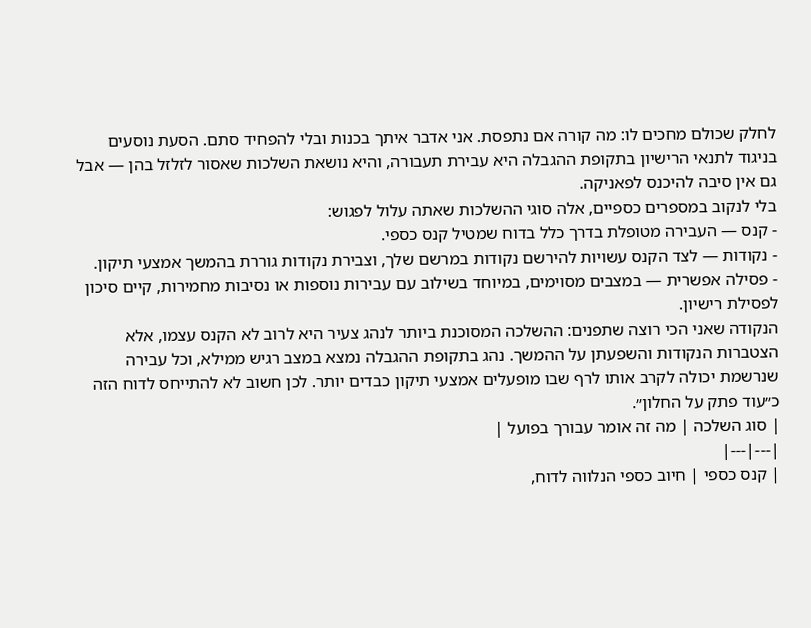לחלק שכולם מחכים לו: מה קורה אם נתפסת. אני אדבר איתך בכנות ובלי להפחיד סתם. הסעת נוסעים בניגוד לתנאי הרישיון בתקופת ההגבלה היא עבירת תעבורה, והיא נושאת השלכות שאסור לזלזל בהן — אבל גם אין סיבה להיכנס לפאניקה.
בלי לנקוב במספרים כספיים, אלה סוגי ההשלכות שאתה עלול לפגוש:
- קנס — העבירה מטופלת בדרך כלל בדוח שמטיל קנס כספי.
- נקודות — לצד הקנס עשויות להירשם נקודות במרשם שלך, וצבירת נקודות גוררת בהמשך אמצעי תיקון.
- פסילה אפשרית — במצבים מסוימים, במיוחד בשילוב עם עבירות נוספות או נסיבות מחמירות, קיים סיכון לפסילת רישיון.
הנקודה שאני הכי רוצה שתפנים: ההשלכה המסוכנת ביותר לנהג צעיר היא לרוב לא הקנס עצמו, אלא הצטברות הנקודות והשפעתן על ההמשך. נהג בתקופת ההגבלה נמצא במצב רגיש ממילא, וכל עבירה שנרשמת יכולה לקרב אותו לרף שבו מופעלים אמצעי תיקון כבדים יותר. לכן חשוב לא להתייחס לדוח הזה כ״עוד פתק על החלון״.
| סוג השלכה | מה זה אומר עבורך בפועל |
|---|---|
| קנס כספי | חיוב כספי הנלווה לדוח,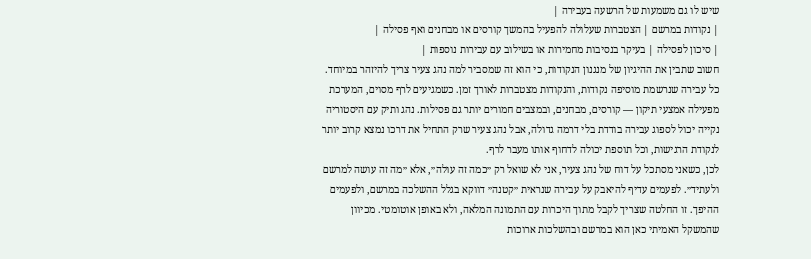שיש לו גם משמעות של הרשעה בעבירה |
| נקודות במרשם | הצטברות שעלולה להפעיל בהמשך קורסים או מבחנים ואף פסילה |
| סיכון לפסילה | בעיקר בנסיבות מחמירות או בשילוב עם עבירות נוספות |
חשוב שתבין את ההיגיון של מנגנון הנקודות, כי הוא זה שמסביר למה נהג צעיר צריך להיזהר במיוחד. כל עבירה שנרשמת מוסיפה נקודות, והנקודות מצטברות לאורך זמן. כשמגיעים לרף מסוים, המערכת מפעילה אמצעי תיקון — קורסים, מבחנים, ובמצבים חמורים יותר גם פסילות. נהג ותיק עם היסטוריה נקייה יכול לספוג עבירה בודדת בלי דרמה גדולה, אבל נהג צעיר שרק התחיל את דרכו נמצא קרוב יותר לנקודת הרגישות, וכל תוספת יכולה לדחוף אותו מעבר לרף.
לכן, כשאני מסתכל על דוח של נהג צעיר, אני לא שואל רק ״כמה זה עולה״, אלא ״מה זה עושה למרשם ולעתיד״. לפעמים עדיף להיאבק על עבירה שנראית ״קטנה״ דווקא בגלל ההשלכה במרשם, ולפעמים ההיפך. זו החלטה שצריך לקבל מתוך היכרות עם התמונה המלאה, ולא באופן אוטומטי. מכיוון שהמשקל האמיתי כאן הוא במרשם ובהשלכות ארוכות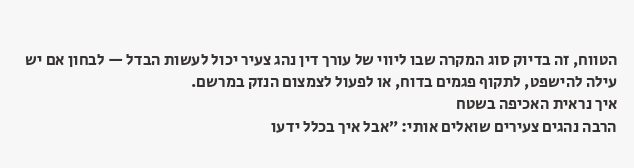הטווח, זה בדיוק סוג המקרה שבו ליווי של עורך דין נהג צעיר יכול לעשות הבדל — לבחון אם יש עילה להישפט, לתקוף פגמים בדוח, או לפעול לצמצום הנזק במרשם.
איך נראית האכיפה בשטח
הרבה נהגים צעירים שואלים אותי: ״אבל איך בכלל ידעו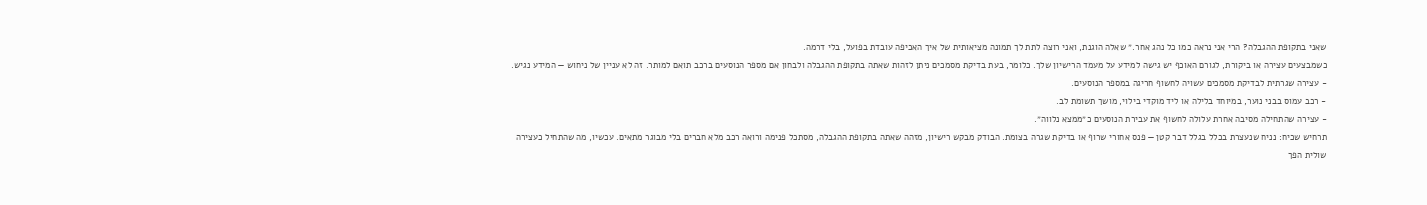שאני בתקופת ההגבלה? הרי אני נראה כמו כל נהג אחר.״ שאלה הוגנת, ואני רוצה לתת לך תמונה מציאותית של איך האכיפה עובדת בפועל, בלי דרמה.
כשמבצעים עצירה או ביקורת, לגורם האוכף יש גישה למידע על מעמד הרישיון שלך. כלומר, בעת בדיקת מסמכים ניתן לזהות שאתה בתקופת ההגבלה ולבחון אם מספר הנוסעים ברכב תואם למותר. זה לא עניין של ניחוש — המידע נגיש.
- עצירה שגרתית לבדיקת מסמכים עשויה לחשוף חריגה במספר הנוסעים.
- רכב עמוס בבני נוער, במיוחד בלילה או ליד מוקדי בילוי, מושך תשומת לב.
- עצירה שהתחילה מסיבה אחרת עלולה לחשוף את עבירת הנוסעים כ״ממצא נלווה״.
תרחיש שכיח: נניח שנעצרת בכלל בגלל דבר קטן — פנס אחורי שרוף או בדיקת שגרה בצומת. הבודק מבקש רישיון, מזהה שאתה בתקופת ההגבלה, מסתכל פנימה ורואה רכב מלא חברים בלי מבוגר מתאים. עכשיו, מה שהתחיל כעצירה שולית הפך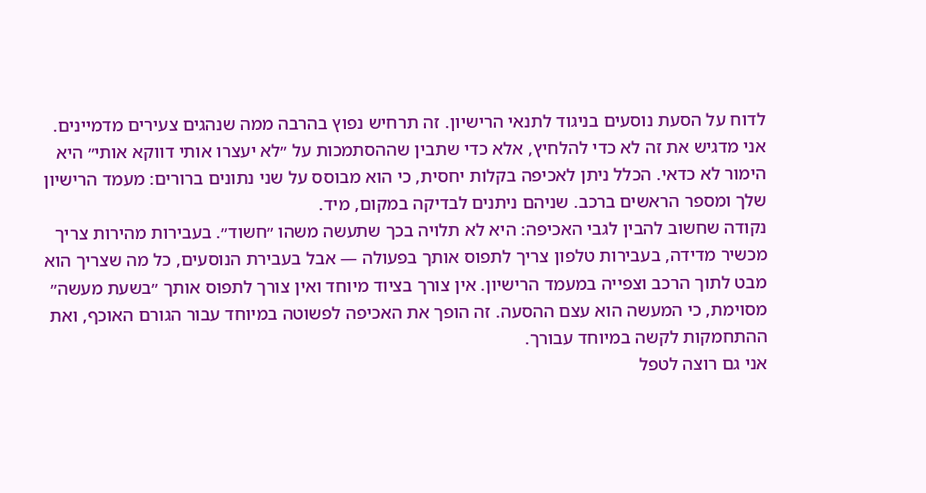לדוח על הסעת נוסעים בניגוד לתנאי הרישיון. זה תרחיש נפוץ בהרבה ממה שנהגים צעירים מדמיינים.
אני מדגיש את זה לא כדי להלחיץ, אלא כדי שתבין שההסתמכות על ״לא יעצרו אותי דווקא אותי״ היא הימור לא כדאי. הכלל ניתן לאכיפה בקלות יחסית, כי הוא מבוסס על שני נתונים ברורים: מעמד הרישיון שלך ומספר הראשים ברכב. שניהם ניתנים לבדיקה במקום, מיד.
נקודה שחשוב להבין לגבי האכיפה: היא לא תלויה בכך שתעשה משהו ״חשוד״. בעבירות מהירות צריך מכשיר מדידה, בעבירות טלפון צריך לתפוס אותך בפעולה — אבל בעבירת הנוסעים, כל מה שצריך הוא מבט לתוך הרכב וצפייה במעמד הרישיון. אין צורך בציוד מיוחד ואין צורך לתפוס אותך ״בשעת מעשה״ מסוימת, כי המעשה הוא עצם ההסעה. זה הופך את האכיפה לפשוטה במיוחד עבור הגורם האוכף, ואת ההתחמקות לקשה במיוחד עבורך.
אני גם רוצה לטפל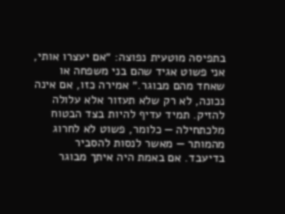בתפיסה מוטעית נפוצה: ״אם יעצרו אותי, אני פשוט אגיד שהם בני משפחה או שאחד מהם מבוגר.״ אמירה כזו, אם אינה נכונה, לא רק שלא תעזור אלא עלולה להזיק. תמיד עדיף להיות בצד הבטוח מלכתחילה — כלומר, פשוט לא לחרוג מהמותר — מאשר לנסות להסביר בדיעבד. אם באמת היה איתך מבוגר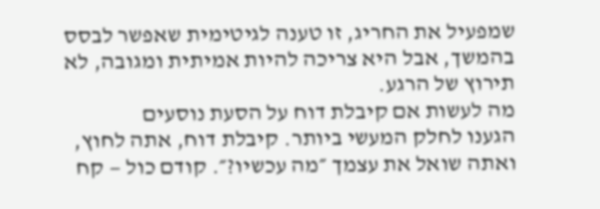שמפעיל את החריג, זו טענה לגיטימית שאפשר לבסס בהמשך, אבל היא צריכה להיות אמיתית ומגובה, לא תירוץ של הרגע.
מה לעשות אם קיבלת דוח על הסעת נוסעים
הגענו לחלק המעשי ביותר. קיבלת דוח, אתה לחוץ, ואתה שואל את עצמך ״מה עכשיו?״. קודם כול — קח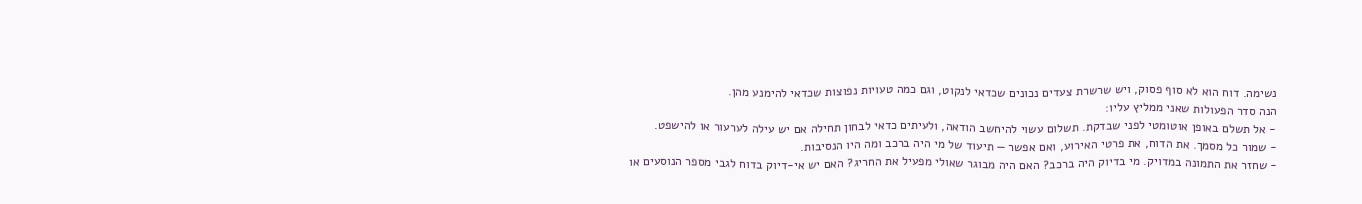נשימה. דוח הוא לא סוף פסוק, ויש שרשרת צעדים נכונים שכדאי לנקוט, וגם כמה טעויות נפוצות שכדאי להימנע מהן.
הנה סדר הפעולות שאני ממליץ עליו:
- אל תשלם באופן אוטומטי לפני שבדקת. תשלום עשוי להיחשב הודאה, ולעיתים כדאי לבחון תחילה אם יש עילה לערעור או להישפט.
- שמור כל מסמך. את הדוח, את פרטי האירוע, ואם אפשר — תיעוד של מי היה ברכב ומה היו הנסיבות.
- שחזר את התמונה במדויק. מי בדיוק היה ברכב? האם היה מבוגר שאולי מפעיל את החריג? האם יש אי-דיוק בדוח לגבי מספר הנוסעים או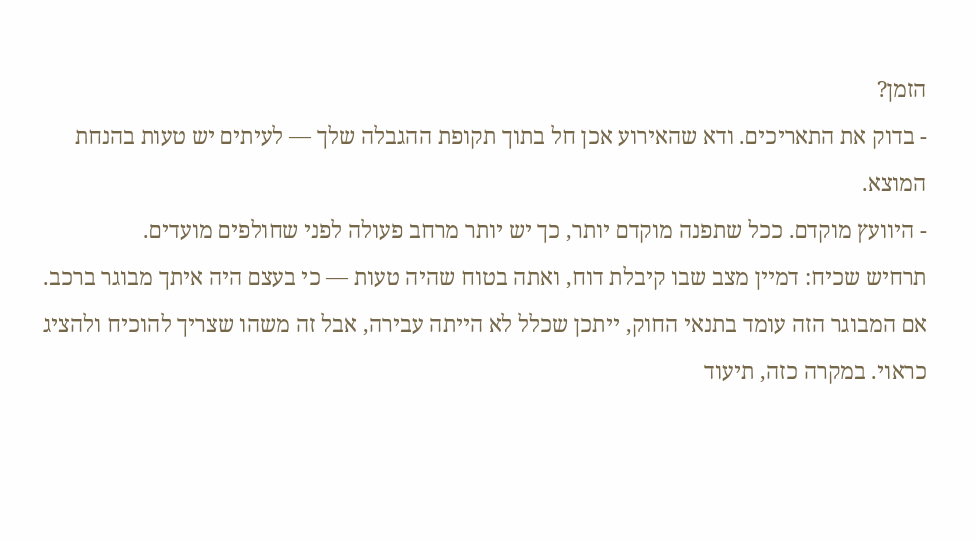הזמן?
- בדוק את התאריכים. ודא שהאירוע אכן חל בתוך תקופת ההגבלה שלך — לעיתים יש טעות בהנחת המוצא.
- היוועץ מוקדם. ככל שתפנה מוקדם יותר, כך יש יותר מרחב פעולה לפני שחולפים מועדים.
תרחיש שכיח: דמיין מצב שבו קיבלת דוח, ואתה בטוח שהיה טעות — כי בעצם היה איתך מבוגר ברכב. אם המבוגר הזה עומד בתנאי החוק, ייתכן שכלל לא הייתה עבירה, אבל זה משהו שצריך להוכיח ולהציג כראוי. במקרה כזה, תיעוד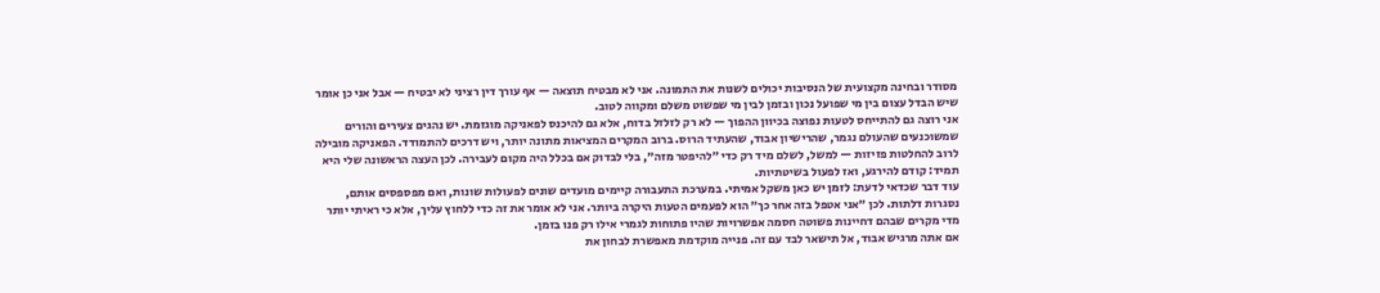מסודר ובחינה מקצועית של הנסיבות יכולים לשנות את התמונה. אני לא מבטיח תוצאה — אף עורך דין רציני לא יבטיח — אבל אני כן אומר שיש הבדל עצום בין מי שפועל נכון ובזמן לבין מי שפשוט משלם ומקווה לטוב.
אני רוצה גם להתייחס לטעות נפוצה בכיוון ההפוך — לא רק לזלזל בדוח, אלא גם להיכנס לפאניקה מוגזמת. יש נהגים צעירים והורים שמשוכנעים שהעולם נגמר, שהרישיון אבוד, שהעתיד הרוס. ברוב המקרים המציאות מתונה יותר, ויש דרכים להתמודד. הפאניקה מובילה לרוב להחלטות פזיזות — למשל, לשלם מיד רק כדי ״להיפטר מזה״, בלי לבדוק אם בכלל היה מקום לעבירה. לכן העצה הראשונה שלי היא תמיד: קודם להירגע, ואז לפעול בשיטתיות.
עוד דבר שכדאי לדעת: לזמן יש כאן משקל אמיתי. במערכת התעבורה קיימים מועדים שונים לפעולות שונות, ואם מפספסים אותם, נסגרות דלתות. לכן ״אני אטפל בזה אחר כך״ הוא לפעמים הטעות היקרה ביותר. אני לא אומר את זה כדי ללחוץ עליך, אלא כי ראיתי יותר מדי מקרים שבהם דחיינות פשוטה חסמה אפשרויות שהיו פתוחות לגמרי אילו רק פנו בזמן.
אם אתה מרגיש אבוד, אל תישאר לבד עם זה. פנייה מוקדמת מאפשרת לבחון את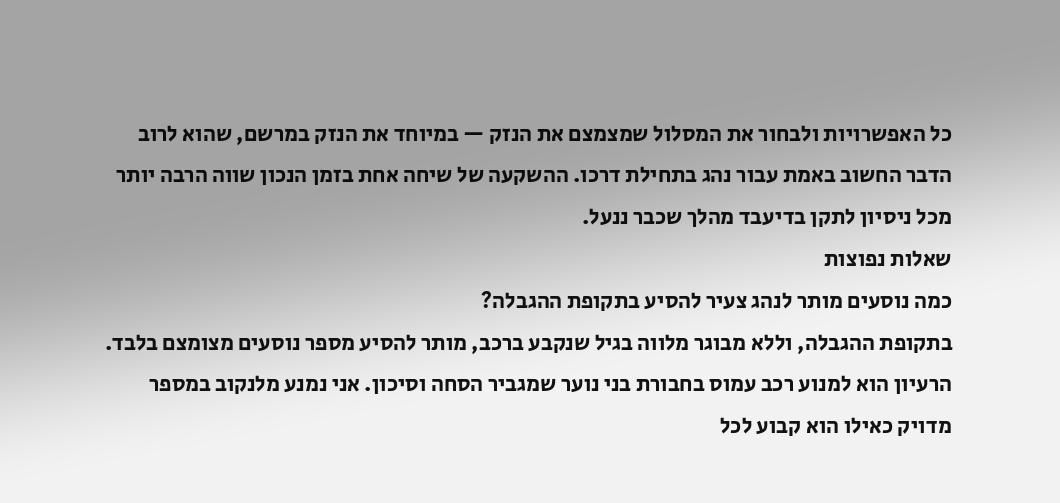כל האפשרויות ולבחור את המסלול שמצמצם את הנזק — במיוחד את הנזק במרשם, שהוא לרוב הדבר החשוב באמת עבור נהג בתחילת דרכו. ההשקעה של שיחה אחת בזמן הנכון שווה הרבה יותר מכל ניסיון לתקן בדיעבד מהלך שכבר ננעל.
שאלות נפוצות
כמה נוסעים מותר לנהג צעיר להסיע בתקופת ההגבלה?
בתקופת ההגבלה, וללא מבוגר מלווה בגיל שנקבע ברכב, מותר להסיע מספר נוסעים מצומצם בלבד. הרעיון הוא למנוע רכב עמוס בחבורת בני נוער שמגביר הסחה וסיכון. אני נמנע מלנקוב במספר מדויק כאילו הוא קבוע לכל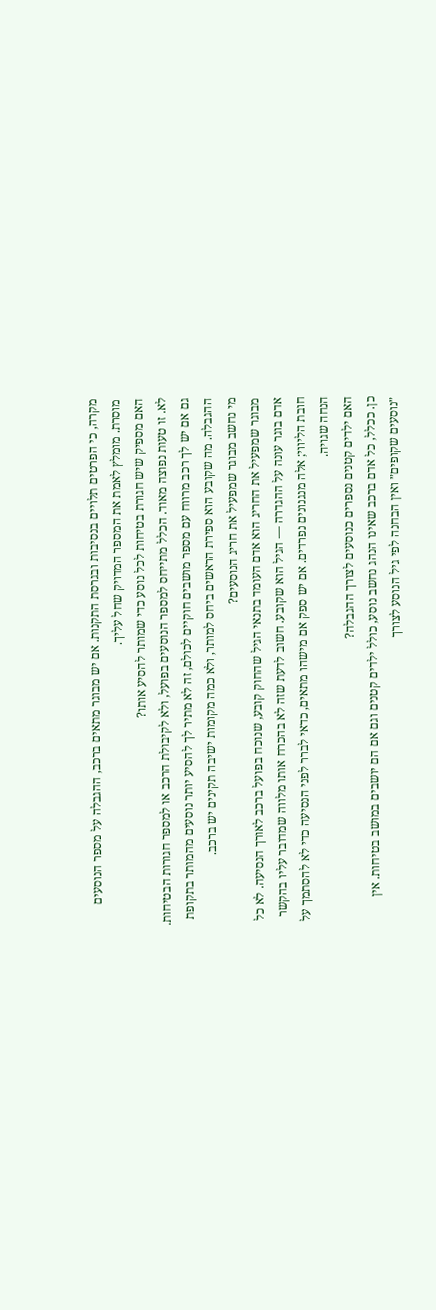מקרה, כי הפרטים תלויים בנסיבות ובגרסת התקנות. אם יש מבוגר מתאים ברכב, ההגבלה על מספר הנוסעים מוסרת. מומלץ לאמת את המספר המדויק שחל עליך.
האם מספיק שיש חגורת בטיחות לכל נוסע כדי שמותר להסיע אותו?
לא. זו טעות נפוצה מאוד. הכלל מתייחס למספר הנוסעים בפועל, ולא לקיבולת הרכב או למספר חגורות הבטיחות. גם אם יש לך רכב מרווח עם מספר מושבים חוקיים לכולם, זה לא מתיר לך להסיע יותר נוסעים מהמותר בתקופת ההגבלה. מה שקובע הוא ספירת הראשים ביחס למותר, ולא כמה מקומות ישיבה תקינים יש ברכב.
מי נחשב מבוגר שמפעיל את חריג הנוסעים?
מבוגר שמפעיל את החריג הוא אדם העומד בתנאי הגיל שהחוק קובע, שנוכח בפועל ברכב לאורך הנסיעה. לא כל אדם בוגר עונה על ההגדרה — הגיל הוא שקובע. חשוב לדעת שזה לא בהכרח אותו מלווה שמדובר עליו בהקשר חובת הליווי; אלה מנגנונים נפרדים. אם יש ספק אם מישהו מתאים, כדאי לברר לפני הנסיעה כדי לא להסתמך על הנחה שגויה.
האם ילדים קטנים נספרים כנוסעים לצורך ההגבלה?
כן. ככלל, כל אדם ברכב שאינו הנהג נחשב נוסע, כולל ילדים קטנים וגם אם הם יושבים במושב בטיחות. אין ״נוסעים שקופים״ ואין הבחנה לפי גיל הנוסע לצורך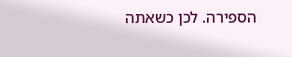הספירה. לכן כשאתה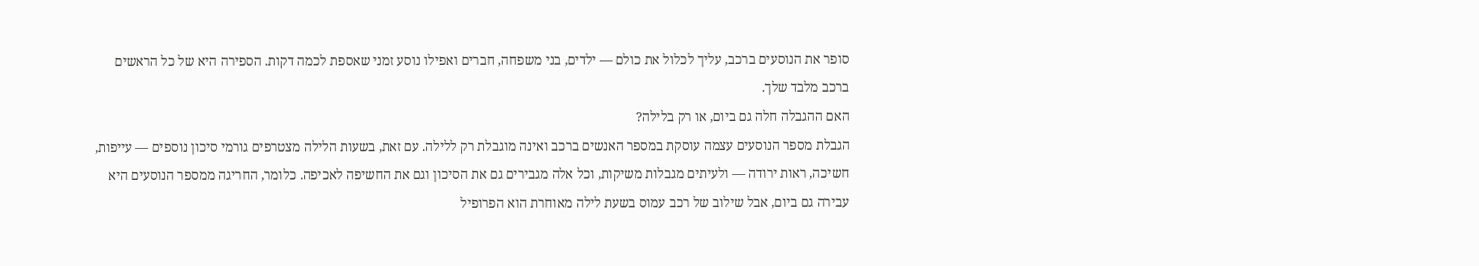סופר את הנוסעים ברכב, עליך לכלול את כולם — ילדים, בני משפחה, חברים ואפילו נוסע זמני שאספת לכמה דקות. הספירה היא של כל הראשים ברכב מלבד שלך.
האם ההגבלה חלה גם ביום, או רק בלילה?
הגבלת מספר הנוסעים עצמה עוסקת במספר האנשים ברכב ואינה מוגבלת רק ללילה. עם זאת, בשעות הלילה מצטרפים גורמי סיכון נוספים — עייפות, חשיכה, ראות ירודה — ולעיתים מגבלות משיקות, וכל אלה מגבירים גם את הסיכון וגם את החשיפה לאכיפה. כלומר, החריגה ממספר הנוסעים היא עבירה גם ביום, אבל שילוב של רכב עמוס בשעת לילה מאוחרת הוא הפרופיל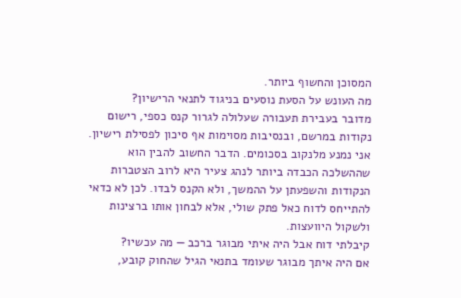המסוכן והחשוף ביותר.
מה העונש על הסעת נוסעים בניגוד לתנאי הרישיון?
מדובר בעבירת תעבורה שעלולה לגרור קנס כספי, רישום נקודות במרשם, ובנסיבות מסוימות אף סיכון לפסילת רישיון. אני נמנע מלנקוב בסכומים. הדבר החשוב להבין הוא שההשלכה הכבדה ביותר לנהג צעיר היא לרוב הצטברות הנקודות והשפעתן על ההמשך, ולא הקנס לבדו. לכן לא כדאי להתייחס לדוח כאל פתק שולי, אלא לבחון אותו ברצינות ולשקול היוועצות.
קיבלתי דוח אבל היה איתי מבוגר ברכב — מה עכשיו?
אם היה איתך מבוגר שעומד בתנאי הגיל שהחוק קובע,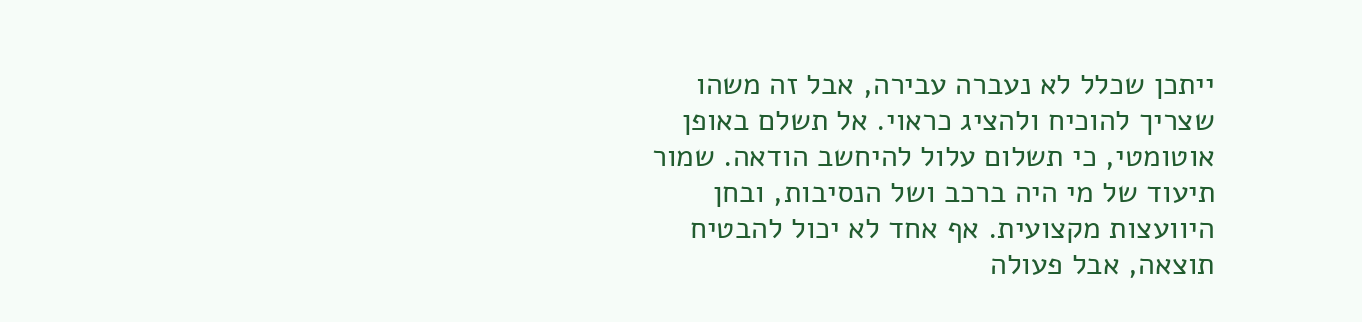ייתכן שכלל לא נעברה עבירה, אבל זה משהו שצריך להוכיח ולהציג כראוי. אל תשלם באופן אוטומטי, כי תשלום עלול להיחשב הודאה. שמור תיעוד של מי היה ברכב ושל הנסיבות, ובחן היוועצות מקצועית. אף אחד לא יכול להבטיח תוצאה, אבל פעולה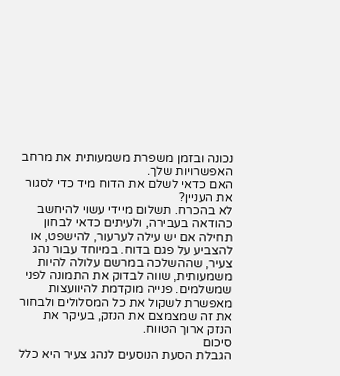נכונה ובזמן משפרת משמעותית את מרחב האפשרויות שלך.
האם כדאי לשלם את הדוח מיד כדי לסגור את העניין?
לא בהכרח. תשלום מיידי עשוי להיחשב כהודאה בעבירה, ולעיתים כדאי לבחון תחילה אם יש עילה לערעור, להישפט, או להצביע על פגם בדוח. במיוחד עבור נהג צעיר, שההשלכה במרשם עלולה להיות משמעותית, שווה לבדוק את התמונה לפני שמשלמים. פנייה מוקדמת להיוועצות מאפשרת לשקול את כל המסלולים ולבחור את זה שמצמצם את הנזק, בעיקר את הנזק ארוך הטווח.
סיכום
הגבלת הסעת הנוסעים לנהג צעיר היא כלל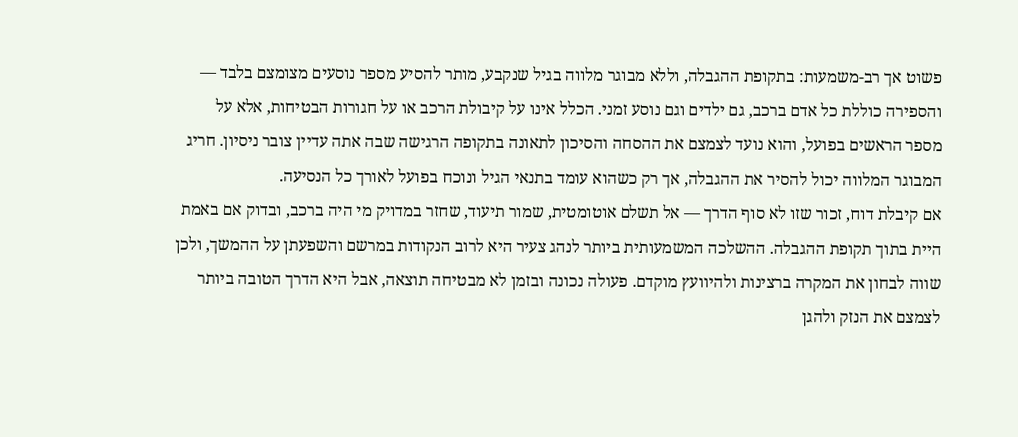פשוט אך רב-משמעות: בתקופת ההגבלה, וללא מבוגר מלווה בגיל שנקבע, מותר להסיע מספר נוסעים מצומצם בלבד — והספירה כוללת כל אדם ברכב, גם ילדים וגם נוסע זמני. הכלל אינו על קיבולת הרכב או על חגורות הבטיחות, אלא על מספר הראשים בפועל, והוא נועד לצמצם את ההסחה והסיכון לתאונה בתקופה הרגישה שבה אתה עדיין צובר ניסיון. חריג המבוגר המלווה יכול להסיר את ההגבלה, אך רק כשהוא עומד בתנאי הגיל ונוכח בפועל לאורך כל הנסיעה.
אם קיבלת דוח, זכור שזו לא סוף הדרך — אל תשלם אוטומטית, שמור תיעוד, שחזר במדויק מי היה ברכב, ובדוק אם באמת היית בתוך תקופת ההגבלה. ההשלכה המשמעותית ביותר לנהג צעיר היא לרוב הנקודות במרשם והשפעתן על ההמשך, ולכן שווה לבחון את המקרה ברצינות ולהיוועץ מוקדם. פעולה נכונה ובזמן לא מבטיחה תוצאה, אבל היא הדרך הטובה ביותר לצמצם את הנזק ולהגן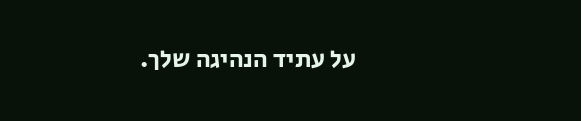על עתיד הנהיגה שלך.